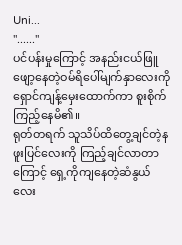Uni...
"......"
ပင်ပန်းမှုကြောင့် အနည်းငယ်ဖြူဖျော့နေတဲ့ဝမ်ရိပေါ်မျက်နှာလေးကို ရှောင်ကျန့်မှေးထောက်ကာ စူးစိုက်ကြည့်နေမိ၏။
ရုတ်တရက် သူသိပ်ထိတွေ့ချင်တဲ့နဖူးပြင်လေးကို ကြည့်ချင်လာတာကြောင့် ရှေ့ကိုကျနေတဲ့ဆံနွယ်လေး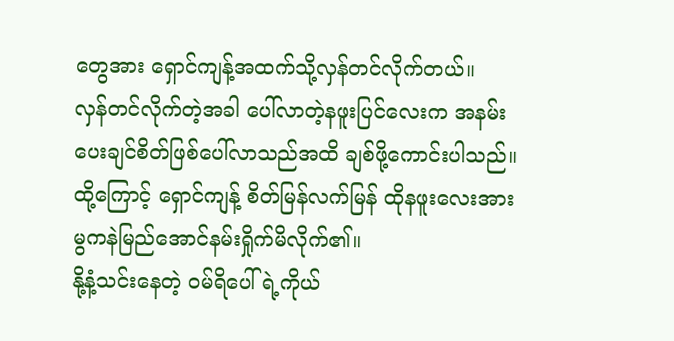တွေအား ရှောင်ကျန့်အထက်သို့လှန်တင်လိုက်တယ်။
လှန်တင်လိုက်တဲ့အခါ ပေါ်လာတဲ့နဖူးပြင်လေးက အနမ်းပေးချင်စိတ်ဖြစ်ပေါ်လာသည်အထိ ချစ်ဖို့ကောင်းပါသည်။
ထို့ကြောင့် ရှောင်ကျန့် စိတ်မြန်လက်မြန် ထိုနဖူးလေးအား မွကနဲမြည်အောင်နမ်းရှိုက်မိလိုက်၏။
နို့နံ့သင်းနေတဲ့ ဝမ်ရိပေါ်ရဲ့ကိုယ်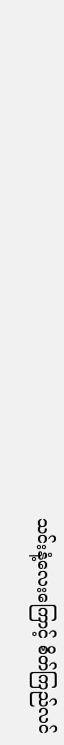သင်းနံ့လေးကြောင့် စိတ်ကြည်လင်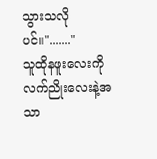သွားသလိုပင်။"......."
သူထိုနဖူးလေးကို လက်ညိုးလေးနဲ့အသာ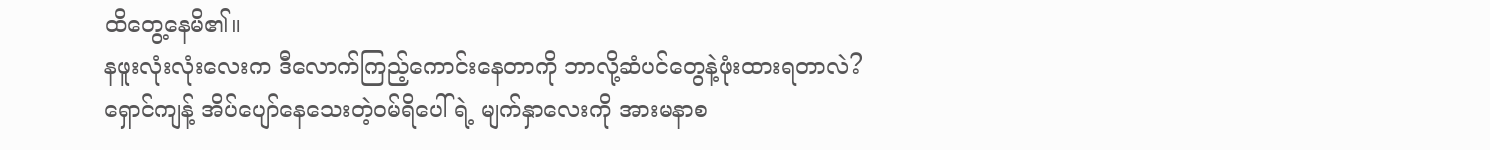ထိတွေ့နေမိ၏။
နဖူးလုံးလုံးလေးက ဒီလောက်ကြည့်ကောင်းနေတာကို ဘာလို့ဆံပင်တွေနဲ့ဖုံးထားရတာလဲ?
ရှောင်ကျန့် အိပ်ပျော်နေသေးတဲ့ဝမ်ရိပေါ်ရဲ့ မျက်နှာလေးကို အားမနာစ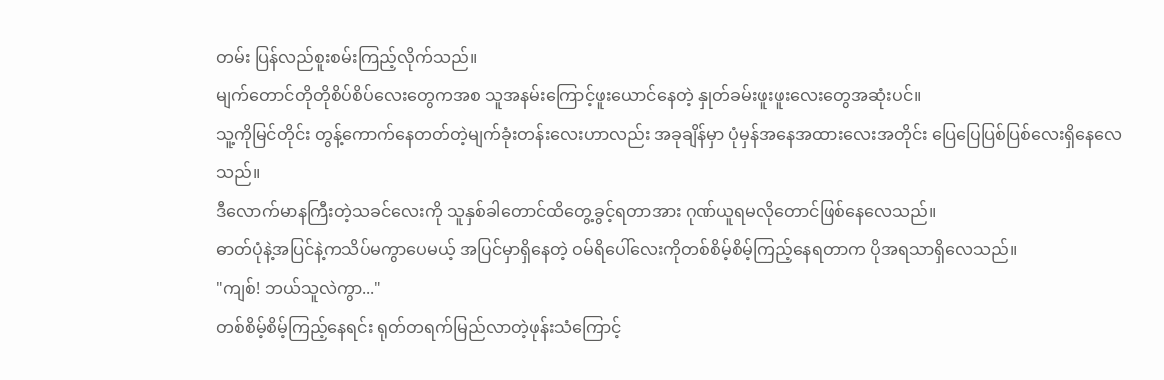တမ်း ပြန်လည်စူးစမ်းကြည့်လိုက်သည်။
မျက်တောင်တိုတိုစိပ်စိပ်လေးတွေကအစ သူအနမ်းကြောင့်ဖူးယောင်နေတဲ့ နှုတ်ခမ်းဖူးဖူးလေးတွေအဆုံးပင်။
သူ့ကိုမြင်တိုင်း တွန့်ကောက်နေတတ်တဲ့မျက်ခုံးတန်းလေးဟာလည်း အခုချိန်မှာ ပုံမှန်အနေအထားလေးအတိုင်း ပြေပြေပြစ်ပြစ်လေးရှိနေလေသည်။
ဒီလောက်မာနကြီးတဲ့သခင်လေးကို သူနှစ်ခါတောင်ထိတွေ့ခွင့်ရတာအား ဂုဏ်ယူရမလိုတောင်ဖြစ်နေလေသည်။
ဓာတ်ပုံနဲ့အပြင်နဲ့ကသိပ်မကွာပေမယ့် အပြင်မှာရှိနေတဲ့ ဝမ်ရိပေါ်လေးကိုတစ်စိမ့်စိမ့်ကြည့်နေရတာက ပိုအရသာရှိလေသည်။
"ကျစ်! ဘယ်သူလဲကွာ..."
တစ်စိမ့်စိမ့်ကြည့်နေရင်း ရုတ်တရက်မြည်လာတဲ့ဖုန်းသံကြောင့်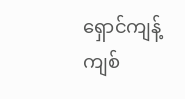ရှောင်ကျန့်ကျစ်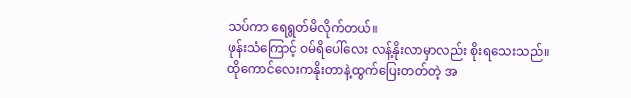သပ်ကာ ရေရွတ်မိလိုက်တယ်။
ဖုန်းသံကြောင့် ဝမ်ရိပေါ်လေး လန့်နိုးလာမှာလည်း စိုးရသေးသည်။
ထိုကောင်လေးကနိုးတာနဲ့ထွက်ပြေးတတ်တဲ့ အ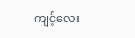ကျင့်လေး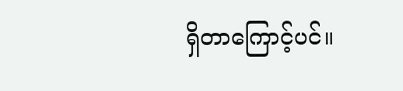ရှိတာကြောင့်ပင်။